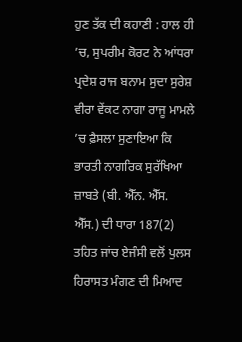ਹੁਣ ਤੱਕ ਦੀ ਕਹਾਣੀ : ਹਾਲ ਹੀ ’ਚ, ਸੁਪਰੀਮ ਕੋਰਟ ਨੇ ਆਂਧਰਾ ਪ੍ਰਦੇਸ਼ ਰਾਜ ਬਨਾਮ ਸੁਦਾ ਸੁਰੇਸ਼ ਵੀਰਾ ਵੇਂਕਟ ਨਾਗਾ ਰਾਜੂ ਮਾਮਲੇ ’ਚ ਫ਼ੈਸਲਾ ਸੁਣਾਇਆ ਕਿ ਭਾਰਤੀ ਨਾਗਰਿਕ ਸੁਰੱਖਿਆ ਜ਼ਾਬਤੇ (ਬੀ. ਐੱਨ. ਐੱਸ. ਐੱਸ.) ਦੀ ਧਾਰਾ 187(2) ਤਹਿਤ ਜਾਂਚ ਏਜੰਸੀ ਵਲੋਂ ਪੁਲਸ ਹਿਰਾਸਤ ਮੰਗਣ ਦੀ ਮਿਆਦ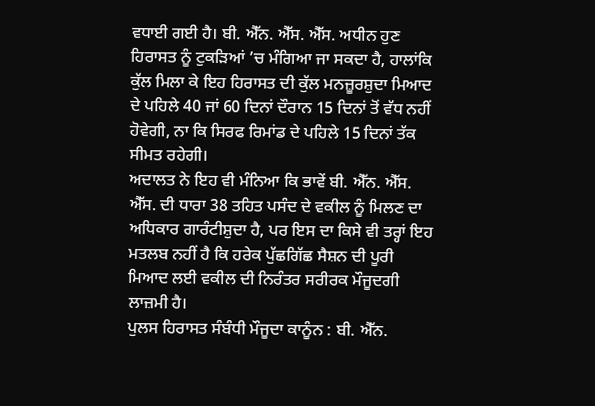ਵਧਾਈ ਗਈ ਹੈ। ਬੀ. ਐੱਨ. ਐੱਸ. ਐੱਸ. ਅਧੀਨ ਹੁਣ ਹਿਰਾਸਤ ਨੂੰ ਟੁਕੜਿਆਂ ’ਚ ਮੰਗਿਆ ਜਾ ਸਕਦਾ ਹੈ, ਹਾਲਾਂਕਿ ਕੁੱਲ ਮਿਲਾ ਕੇ ਇਹ ਹਿਰਾਸਤ ਦੀ ਕੁੱਲ ਮਨਜ਼ੂਰਸ਼ੁਦਾ ਮਿਆਦ ਦੇ ਪਹਿਲੇ 40 ਜਾਂ 60 ਦਿਨਾਂ ਦੌਰਾਨ 15 ਦਿਨਾਂ ਤੋਂ ਵੱਧ ਨਹੀਂ ਹੋਵੇਗੀ, ਨਾ ਕਿ ਸਿਰਫ ਰਿਮਾਂਡ ਦੇ ਪਹਿਲੇ 15 ਦਿਨਾਂ ਤੱਕ ਸੀਮਤ ਰਹੇਗੀ।
ਅਦਾਲਤ ਨੇ ਇਹ ਵੀ ਮੰਨਿਆ ਕਿ ਭਾਵੇਂ ਬੀ. ਐੱਨ. ਐੱਸ. ਐੱਸ. ਦੀ ਧਾਰਾ 38 ਤਹਿਤ ਪਸੰਦ ਦੇ ਵਕੀਲ ਨੂੰ ਮਿਲਣ ਦਾ ਅਧਿਕਾਰ ਗਾਰੰਟੀਸ਼ੁਦਾ ਹੈ, ਪਰ ਇਸ ਦਾ ਕਿਸੇ ਵੀ ਤਰ੍ਹਾਂ ਇਹ ਮਤਲਬ ਨਹੀਂ ਹੈ ਕਿ ਹਰੇਕ ਪੁੱਛਗਿੱਛ ਸੈਸ਼ਨ ਦੀ ਪੂਰੀ ਮਿਆਦ ਲਈ ਵਕੀਲ ਦੀ ਨਿਰੰਤਰ ਸਰੀਰਕ ਮੌਜੂਦਗੀ ਲਾਜ਼ਮੀ ਹੈ।
ਪੁਲਸ ਹਿਰਾਸਤ ਸੰਬੰਧੀ ਮੌਜੂਦਾ ਕਾਨੂੰਨ : ਬੀ. ਐੱਨ.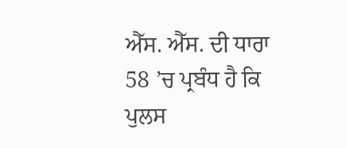ਐੱਸ. ਐੱਸ. ਦੀ ਧਾਰਾ 58 ’ਚ ਪ੍ਰਬੰਧ ਹੈ ਕਿ ਪੁਲਸ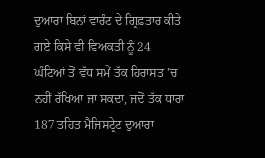ਦੁਆਰਾ ਬਿਨਾਂ ਵਾਰੰਟ ਦੇ ਗ੍ਰਿਫ਼ਤਾਰ ਕੀਤੇ ਗਏ ਕਿਸੇ ਵੀ ਵਿਅਕਤੀ ਨੂੰ 24 ਘੰਟਿਆਂ ਤੋਂ ਵੱਧ ਸਮੇਂ ਤੱਕ ਹਿਰਾਸਤ ’ਚ ਨਹੀਂ ਰੱਖਿਆ ਜਾ ਸਕਦਾ, ਜਦੋਂ ਤੱਕ ਧਾਰਾ 187 ਤਹਿਤ ਮੈਜਿਸਟ੍ਰੇਟ ਦੁਆਰਾ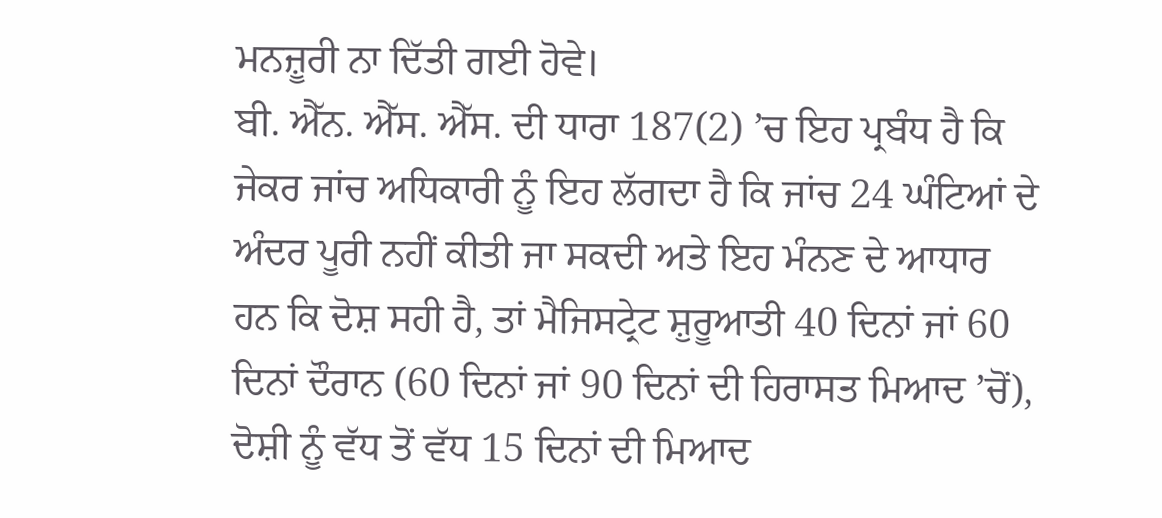ਮਨਜ਼ੂਰੀ ਨਾ ਦਿੱਤੀ ਗਈ ਹੋਵੇ।
ਬੀ. ਐੱਨ. ਐੱਸ. ਐੱਸ. ਦੀ ਧਾਰਾ 187(2) ’ਚ ਇਹ ਪ੍ਰਬੰਧ ਹੈ ਕਿ ਜੇਕਰ ਜਾਂਚ ਅਧਿਕਾਰੀ ਨੂੰ ਇਹ ਲੱਗਦਾ ਹੈ ਕਿ ਜਾਂਚ 24 ਘੰਟਿਆਂ ਦੇ ਅੰਦਰ ਪੂਰੀ ਨਹੀਂ ਕੀਤੀ ਜਾ ਸਕਦੀ ਅਤੇ ਇਹ ਮੰਨਣ ਦੇ ਆਧਾਰ ਹਨ ਕਿ ਦੋਸ਼ ਸਹੀ ਹੈ, ਤਾਂ ਮੈਜਿਸਟ੍ਰੇਟ ਸ਼ੁਰੂਆਤੀ 40 ਦਿਨਾਂ ਜਾਂ 60 ਦਿਨਾਂ ਦੌਰਾਨ (60 ਦਿਨਾਂ ਜਾਂ 90 ਦਿਨਾਂ ਦੀ ਹਿਰਾਸਤ ਮਿਆਦ ’ਚੋਂ), ਦੋਸ਼ੀ ਨੂੰ ਵੱਧ ਤੋਂ ਵੱਧ 15 ਦਿਨਾਂ ਦੀ ਮਿਆਦ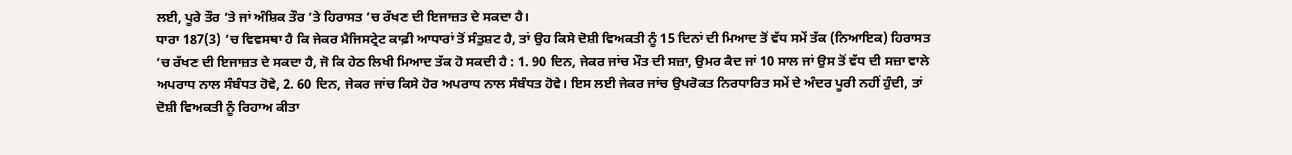ਲਈ, ਪੂਰੇ ਤੌਰ ’ਤੇ ਜਾਂ ਅੰਸ਼ਿਕ ਤੌਰ ’ਤੇ ਹਿਰਾਸਤ ’ਚ ਰੱਖਣ ਦੀ ਇਜਾਜ਼ਤ ਦੇ ਸਕਦਾ ਹੈ।
ਧਾਰਾ 187(3) ’ਚ ਵਿਵਸਥਾ ਹੈ ਕਿ ਜੇਕਰ ਮੈਜਿਸਟ੍ਰੇਟ ਕਾਫ਼ੀ ਆਧਾਰਾਂ ਤੋਂ ਸੰਤੁਸ਼ਟ ਹੈ, ਤਾਂ ਉਹ ਕਿਸੇ ਦੋਸ਼ੀ ਵਿਅਕਤੀ ਨੂੰ 15 ਦਿਨਾਂ ਦੀ ਮਿਆਦ ਤੋਂ ਵੱਧ ਸਮੇਂ ਤੱਕ (ਨਿਆਇਕ) ਹਿਰਾਸਤ ’ਚ ਰੱਖਣ ਦੀ ਇਜਾਜ਼ਤ ਦੇ ਸਕਦਾ ਹੈ, ਜੋ ਕਿ ਹੇਠ ਲਿਖੀ ਮਿਆਦ ਤੱਕ ਹੋ ਸਕਦੀ ਹੈ : 1. 90 ਦਿਨ, ਜੇਕਰ ਜਾਂਚ ਮੌਤ ਦੀ ਸਜ਼ਾ, ਉਮਰ ਕੈਦ ਜਾਂ 10 ਸਾਲ ਜਾਂ ਉਸ ਤੋਂ ਵੱਧ ਦੀ ਸਜ਼ਾ ਵਾਲੇ ਅਪਰਾਧ ਨਾਲ ਸੰਬੰਧਤ ਹੋਵੇ, 2. 60 ਦਿਨ, ਜੇਕਰ ਜਾਂਚ ਕਿਸੇ ਹੋਰ ਅਪਰਾਧ ਨਾਲ ਸੰਬੰਧਤ ਹੋਵੇ। ਇਸ ਲਈ ਜੇਕਰ ਜਾਂਚ ਉਪਰੋਕਤ ਨਿਰਧਾਰਿਤ ਸਮੇਂ ਦੇ ਅੰਦਰ ਪੂਰੀ ਨਹੀਂ ਹੁੰਦੀ, ਤਾਂ ਦੋਸ਼ੀ ਵਿਅਕਤੀ ਨੂੰ ਰਿਹਾਅ ਕੀਤਾ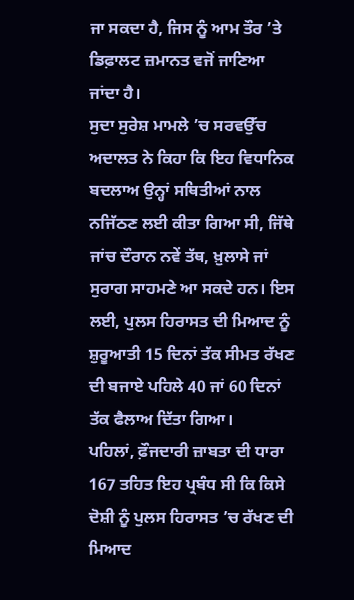ਜਾ ਸਕਦਾ ਹੈ, ਜਿਸ ਨੂੰ ਆਮ ਤੌਰ ’ਤੇ ਡਿਫ਼ਾਲਟ ਜ਼ਮਾਨਤ ਵਜੋਂ ਜਾਣਿਆ ਜਾਂਦਾ ਹੈ।
ਸੁਦਾ ਸੁਰੇਸ਼ ਮਾਮਲੇ ’ਚ ਸਰਵਉੱਚ ਅਦਾਲਤ ਨੇ ਕਿਹਾ ਕਿ ਇਹ ਵਿਧਾਨਿਕ ਬਦਲਾਅ ਉਨ੍ਹਾਂ ਸਥਿਤੀਆਂ ਨਾਲ ਨਜਿੱਠਣ ਲਈ ਕੀਤਾ ਗਿਆ ਸੀ, ਜਿੱਥੇ ਜਾਂਚ ਦੌਰਾਨ ਨਵੇਂ ਤੱਥ, ਖ਼ੁਲਾਸੇ ਜਾਂ ਸੁਰਾਗ ਸਾਹਮਣੇ ਆ ਸਕਦੇ ਹਨ। ਇਸ ਲਈ, ਪੁਲਸ ਹਿਰਾਸਤ ਦੀ ਮਿਆਦ ਨੂੰ ਸ਼ੁਰੂਆਤੀ 15 ਦਿਨਾਂ ਤੱਕ ਸੀਮਤ ਰੱਖਣ ਦੀ ਬਜਾਏ ਪਹਿਲੇ 40 ਜਾਂ 60 ਦਿਨਾਂ ਤੱਕ ਫੈਲਾਅ ਦਿੱਤਾ ਗਿਆ।
ਪਹਿਲਾਂ, ਫ਼ੌਜਦਾਰੀ ਜ਼ਾਬਤਾ ਦੀ ਧਾਰਾ 167 ਤਹਿਤ ਇਹ ਪ੍ਰਬੰਧ ਸੀ ਕਿ ਕਿਸੇ ਦੋਸ਼ੀ ਨੂੰ ਪੁਲਸ ਹਿਰਾਸਤ ’ਚ ਰੱਖਣ ਦੀ ਮਿਆਦ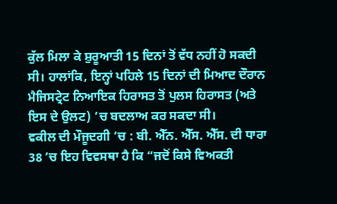ਕੁੱਲ ਮਿਲਾ ਕੇ ਸ਼ੁਰੂਆਤੀ 15 ਦਿਨਾਂ ਤੋਂ ਵੱਧ ਨਹੀਂ ਹੋ ਸਕਦੀ ਸੀ। ਹਾਲਾਂਕਿ, ਇਨ੍ਹਾਂ ਪਹਿਲੇ 15 ਦਿਨਾਂ ਦੀ ਮਿਆਦ ਦੌਰਾਨ ਮੈਜਿਸਟ੍ਰੇਟ ਨਿਆਇਕ ਹਿਰਾਸਤ ਤੋਂ ਪੁਲਸ ਹਿਰਾਸਤ (ਅਤੇ ਇਸ ਦੇ ਉਲਟ) ’ਚ ਬਦਲਾਅ ਕਰ ਸਕਦਾ ਸੀ।
ਵਕੀਲ ਦੀ ਮੌਜੂਦਗੀ ’ਚ : ਬੀ. ਐੱਨ. ਐੱਸ. ਐੱਸ. ਦੀ ਧਾਰਾ 38 ’ਚ ਇਹ ਵਿਵਸਥਾ ਹੈ ਕਿ “ਜਦੋਂ ਕਿਸੇ ਵਿਅਕਤੀ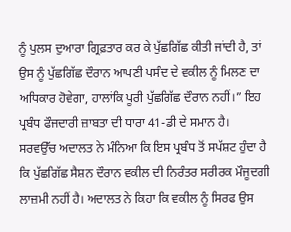ਨੂੰ ਪੁਲਸ ਦੁਆਰਾ ਗ੍ਰਿਫ਼ਤਾਰ ਕਰ ਕੇ ਪੁੱਛਗਿੱਛ ਕੀਤੀ ਜਾਂਦੀ ਹੈ, ਤਾਂ ਉਸ ਨੂੰ ਪੁੱਛਗਿੱਛ ਦੌਰਾਨ ਆਪਣੀ ਪਸੰਦ ਦੇ ਵਕੀਲ ਨੂੰ ਮਿਲਣ ਦਾ ਅਧਿਕਾਰ ਹੋਵੇਗਾ, ਹਾਲਾਂਕਿ ਪੂਰੀ ਪੁੱਛਗਿੱਛ ਦੌਰਾਨ ਨਹੀਂ।” ਇਹ ਪ੍ਰਬੰਧ ਫੌਜਦਾਰੀ ਜ਼ਾਬਤਾ ਦੀ ਧਾਰਾ 41-ਡੀ ਦੇ ਸਮਾਨ ਹੈ।
ਸਰਵਉੱਚ ਅਦਾਲਤ ਨੇ ਮੰਨਿਆ ਕਿ ਇਸ ਪ੍ਰਬੰਧ ਤੋਂ ਸਪੱਸ਼ਟ ਹੁੰਦਾ ਹੈ ਕਿ ਪੁੱਛਗਿੱਛ ਸੈਸ਼ਨ ਦੌਰਾਨ ਵਕੀਲ ਦੀ ਨਿਰੰਤਰ ਸਰੀਰਕ ਮੌਜੂਦਗੀ ਲਾਜ਼ਮੀ ਨਹੀਂ ਹੈ। ਅਦਾਲਤ ਨੇ ਕਿਹਾ ਕਿ ਵਕੀਲ ਨੂੰ ਸਿਰਫ ਉਸ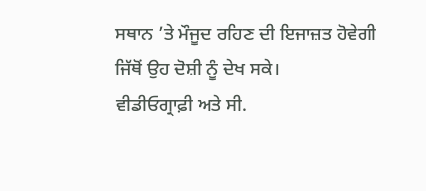ਸਥਾਨ ’ਤੇ ਮੌਜੂਦ ਰਹਿਣ ਦੀ ਇਜਾਜ਼ਤ ਹੋਵੇਗੀ ਜਿੱਥੋਂ ਉਹ ਦੋਸ਼ੀ ਨੂੰ ਦੇਖ ਸਕੇ।
ਵੀਡੀਓਗ੍ਰਾਫ਼ੀ ਅਤੇ ਸੀ.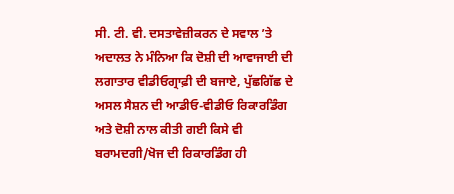ਸੀ. ਟੀ. ਵੀ. ਦਸਤਾਵੇਜ਼ੀਕਰਨ ਦੇ ਸਵਾਲ ’ਤੇ ਅਦਾਲਤ ਨੇ ਮੰਨਿਆ ਕਿ ਦੋਸ਼ੀ ਦੀ ਆਵਾਜਾਈ ਦੀ ਲਗਾਤਾਰ ਵੀਡੀਓਗ੍ਰਾਫ਼ੀ ਦੀ ਬਜਾਏ, ਪੁੱਛਗਿੱਛ ਦੇ ਅਸਲ ਸੈਸ਼ਨ ਦੀ ਆਡੀਓ-ਵੀਡੀਓ ਰਿਕਾਰਡਿੰਗ ਅਤੇ ਦੋਸ਼ੀ ਨਾਲ ਕੀਤੀ ਗਈ ਕਿਸੇ ਵੀ ਬਰਾਮਦਗੀ/ਖੋਜ ਦੀ ਰਿਕਾਰਡਿੰਗ ਹੀ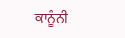ਕਾਨੂੰਨੀ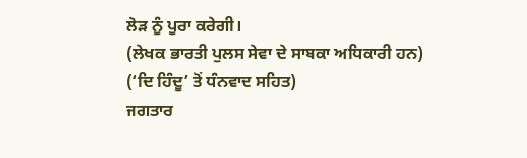ਲੋੜ ਨੂੰ ਪੂਰਾ ਕਰੇਗੀ।
(ਲੇਖਕ ਭਾਰਤੀ ਪੁਲਸ ਸੇਵਾ ਦੇ ਸਾਬਕਾ ਅਧਿਕਾਰੀ ਹਨ)
(‘ਦਿ ਹਿੰਦੂ’ ਤੋਂ ਧੰਨਵਾਦ ਸਹਿਤ)
ਜਗਤਾਰ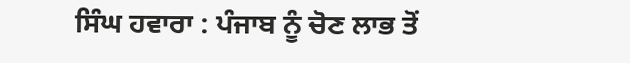ਸਿੰਘ ਹਵਾਰਾ : ਪੰਜਾਬ ਨੂੰ ਚੋਣ ਲਾਭ ਤੋਂ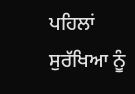ਪਹਿਲਾਂ ਸੁਰੱਖਿਆ ਨੂੰ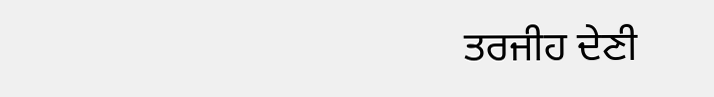ਤਰਜੀਹ ਦੇਣੀ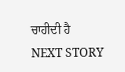ਚਾਹੀਦੀ ਹੈ
NEXT STORY